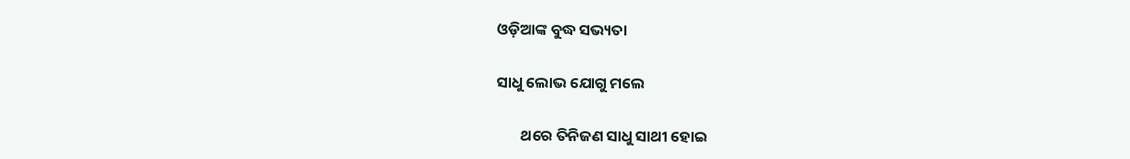ଓଡ଼ିଆଙ୍କ ବୁଦ୍ଧ ସଭ୍ୟତା

ସାଧୁ ଲୋଭ ଯୋଗୁ ମଲେ

       ଥରେ ତିନିଜଣ ସାଧୁ ସାଥୀ ହୋଇ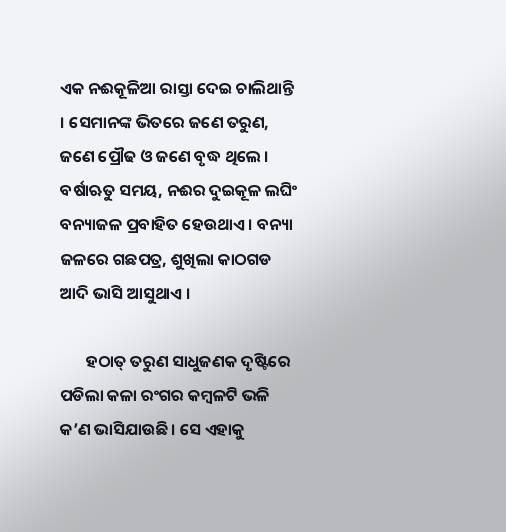ଏକ ନଈକୂଳିଆ ରାସ୍ତା ଦେଇ ଚାଲିଥାନ୍ତି । ସେମାନଙ୍କ ଭିତରେ ଜଣେ ତରୁଣ, ଜଣେ ପ୍ରୌଢ ଓ ଜଣେ ବୃଦ୍ଧ ଥିଲେ । ବର୍ଷାଋତୁ ସମୟ, ନଈର ଦୁଇକୂଳ ଲଘିଂ ବନ୍ୟାଜଳ ପ୍ରବାହିତ ହେଉଥାଏ । ବନ୍ୟା ଜଳରେ ଗଛପତ୍ର, ଶୁଖିଲା କାଠଗଡ ଆଦି ଭାସି ଆସୁଥାଏ ।

       ହଠାତ୍ ତରୁଣ ସାଧୁଜଣକ ଦୃଷ୍ଟିରେ ପଡିଲା କଳା ରଂଗର କମ୍ବଳଟି ଭଳି କ’ଣ ଭାସିଯାଉଛି । ସେ ଏହାକୁ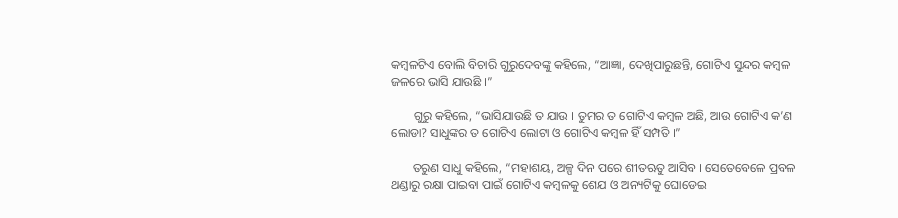କମ୍ବଳଟିଏ ବୋଲି ବିଚାରି ଗୁରୁଦେବଙ୍କୁ କହିଲେ, “ଆଜ୍ଞା, ଦେଖିପାରୁଛନ୍ତି, ଗୋଟିଏ ସୁନ୍ଦର କମ୍ବଳ ଜଳରେ ଭାସି ଯାଉଛି ।”

       ଗୁରୁ କହିଲେ, “ଭାସିଯାଉଛି ତ ଯାଉ । ତୁମର ତ ଗୋଟିଏ କମ୍ବଳ ଅଛି, ଆଉ ଗୋଟିଏ କ’ଣ ଲୋଡା? ସାଧୁଙ୍କର ତ ଗୋଟିଏ ଲୋଟା ଓ ଗୋଟିଏ କମ୍ବଳ ହିଁ ସମ୍ପତି ।”

       ତରୁଣ ସାଧୁ କହିଲେ, “ମହାଶୟ, ଅଳ୍ପ ଦିନ ପରେ ଶୀତଋତୁ ଆସିବ । ସେତେବେଳେ ପ୍ରବଳ ଥଣ୍ଡାରୁ ରକ୍ଷା ପାଇବା ପାଇଁ ଗୋଟିଏ କମ୍ବଳକୁ ଶେଯ ଓ ଅନ୍ୟଟିକୁ ଘୋଡେଇ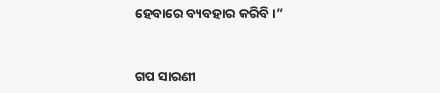ହେବାରେ ବ୍ୟବହାର କରିବି ।”


ଗପ ସାରଣୀ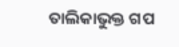ତାଲିକାଭୁକ୍ତ ଗପ